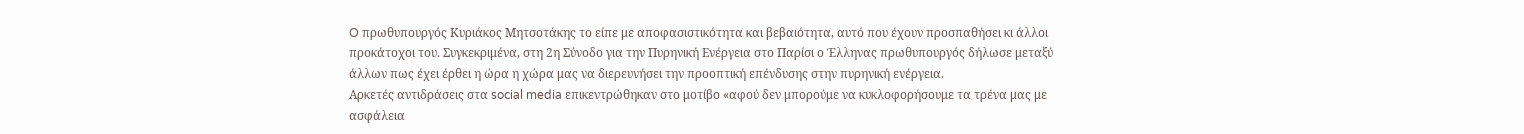O πρωθυπουργός Κυριάκος Μητσοτάκης το είπε με αποφασιστικότητα και βεβαιότητα, αυτό που έχουν προσπαθήσει κι άλλοι προκάτοχοι του. Συγκεκριμένα, στη 2η Σύνοδο για την Πυρηνική Ενέργεια στο Παρίσι ο Έλληνας πρωθυπουργός δήλωσε μεταξύ άλλων πως έχει έρθει η ώρα η χώρα μας να διερευνήσει την προοπτική επένδυσης στην πυρηνική ενέργεια.
Αρκετές αντιδράσεις στα social media επικεντρώθηκαν στο μοτίβο «αφού δεν μπορούμε να κυκλοφορήσουμε τα τρένα μας με ασφάλεια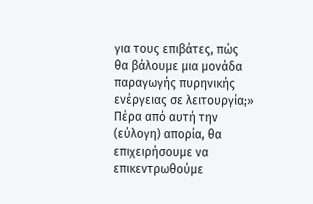για τους επιβάτες, πώς θα βάλουμε μια μονάδα παραγωγής πυρηνικής ενέργειας σε λειτουργία;»
Πέρα από αυτή την (εύλογη) απορία, θα επιχειρήσουμε να επικεντρωθούμε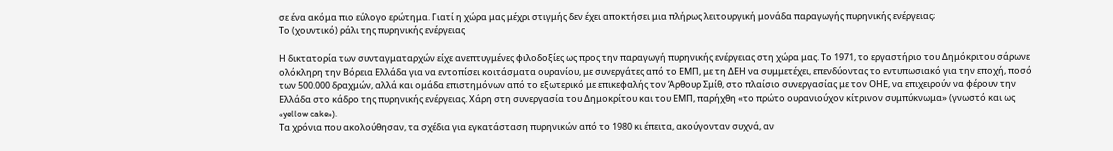σε ένα ακόμα πιο εύλογο ερώτημα. Γιατί η χώρα μας μέχρι στιγμής δεν έχει αποκτήσει μια πλήρως λειτουργική μονάδα παραγωγής πυρηνικής ενέργειας;
Το (χουντικό) ράλι της πυρηνικής ενέργειας

Η δικτατορία των συνταγματαρχών είχε ανεπτυγμένες φιλοδοξίες ως προς την παραγωγή πυρηνικής ενέργειας στη χώρα μας. Το 1971, το εργαστήριο του Δημόκριτου σάρωνε ολόκληρη την Βόρεια Ελλάδα για να εντοπίσει κοιτάσματα ουρανίου, με συνεργάτες από το ΕΜΠ, με τη ΔΕΗ να συμμετέχει, επενδύοντας το εντυπωσιακό για την εποχή, ποσό των 500.000 δραχμών, αλλά και ομάδα επιστημόνων από το εξωτερικό με επικεφαλής τον Άρθουρ Σμίθ, στο πλαίσιο συνεργασίας με τον ΟΗΕ, να επιχειρούν να φέρουν την Ελλάδα στο κάδρο της πυρηνικής ενέργειας. Χάρη στη συνεργασία του Δημοκρίτου και του ΕΜΠ, παρήχθη «το πρώτο ουρανιούχον κίτρινον συμπύκνωμα» (γνωστό και ως «yellow cake»).
Tα χρόνια που ακολούθησαν, τα σχέδια για εγκατάσταση πυρηνικών από το 1980 κι έπειτα, ακούγονταν συχνά, αν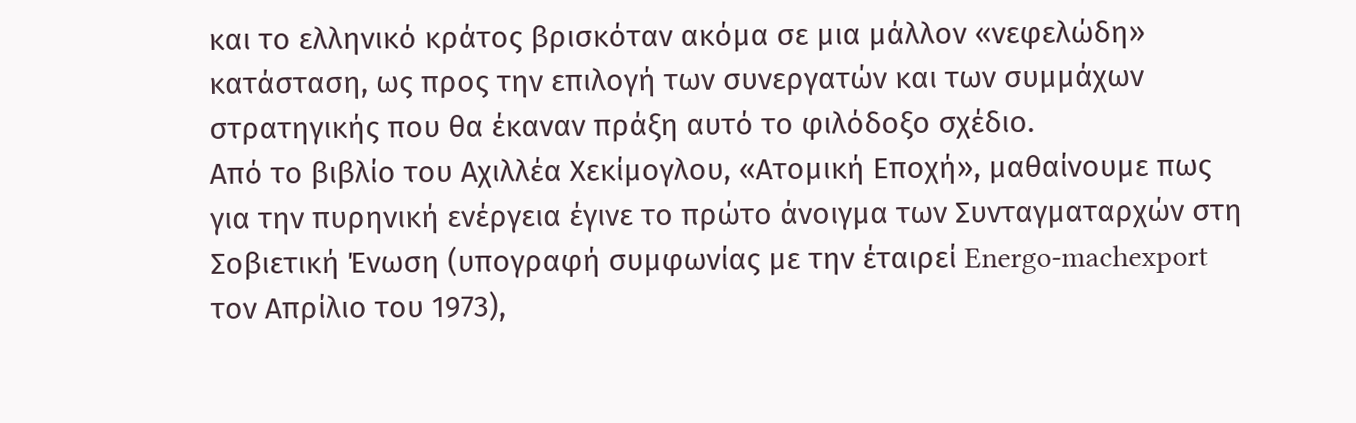και το ελληνικό κράτος βρισκόταν ακόμα σε μια μάλλον «νεφελώδη» κατάσταση, ως προς την επιλογή των συνεργατών και των συμμάχων στρατηγικής που θα έκαναν πράξη αυτό το φιλόδοξο σχέδιο.
Από το βιβλίο του Αχιλλέα Χεκίμογλου, «Ατομική Εποχή», μαθαίνουμε πως για την πυρηνική ενέργεια έγινε το πρώτο άνοιγμα των Συνταγματαρχών στη Σοβιετική Ένωση (υπογραφή συμφωνίας με την έταιρεί Energo-machexport τον Απρίλιο του 1973),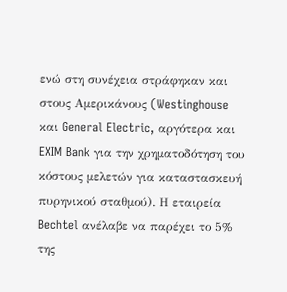ενώ στη συνέχεια στράφηκαν και στους Αμερικάνους (Westinghouse και General Electric, αργότερα και EXIM Bank για την χρηματοδότηση του κόστους μελετών για καταστασκευή πυρηνικού σταθμού). Η εταιρεία Bechtel ανέλαβε να παρέχει το 5% της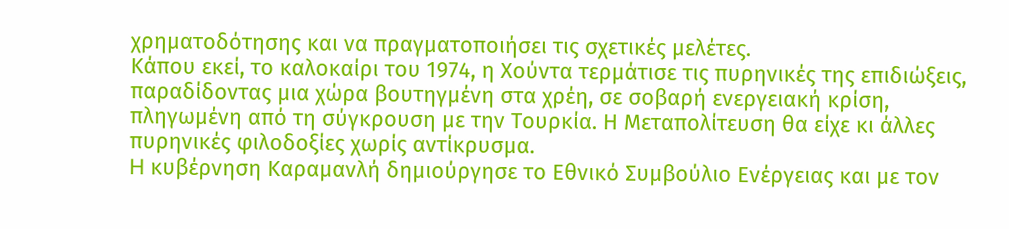χρηματοδότησης και να πραγματοποιήσει τις σχετικές μελέτες.
Κάπου εκεί, το καλοκαίρι του 1974, η Χούντα τερμάτισε τις πυρηνικές της επιδιώξεις, παραδίδοντας μια χώρα βουτηγμένη στα χρέη, σε σοβαρή ενεργειακή κρίση, πληγωμένη από τη σύγκρουση με την Τουρκία. Η Μεταπολίτευση θα είχε κι άλλες πυρηνικές φιλοδοξίες χωρίς αντίκρυσμα.
H κυβέρνηση Καραμανλή δημιούργησε το Εθνικό Συμβούλιο Ενέργειας και με τον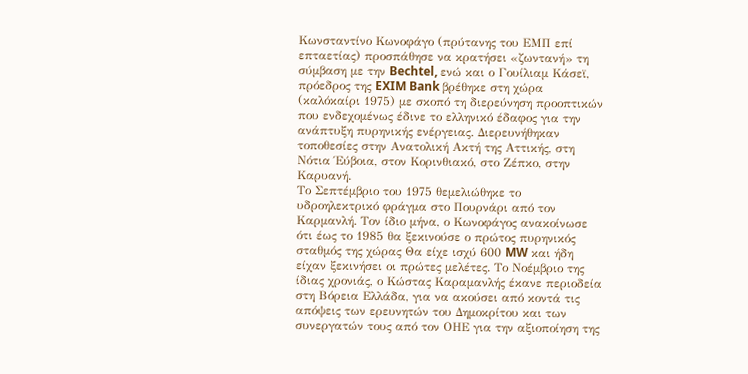Κωνσταντίνο Κωνοφάγο (πρύτανης του ΕΜΠ επί επταετίας) προσπάθησε να κρατήσει «ζωντανή» τη σύμβαση με την Bechtel, ενώ και ο Γουίλιαμ Κάσεϊ, πρόεδρος της EXIM Bank βρέθηκε στη χώρα (καλόκαίρι 1975) με σκοπό τη διερεύνηση προοπτικών που ενδεχομένως έδινε το ελληνικό έδαφος για την ανάπτυξη πυρηνικής ενέργειας. Διερευνήθηκαν τοποθεσίες στην Ανατολική Ακτή της Αττικής, στη Νότια Έύβοια, στον Κορινθιακό, στο Ζέπκο, στην Καρυανή.
Το Σεπτέμβριο του 1975 θεμελιώθηκε το υδροηλεκτρικό φράγμα στο Πουρνάρι από τον Καρμανλή. Τον ίδιο μήνα, ο Κωνοφάγος ανακοίνωσε ότι έως το 1985 θα ξεκινούσε ο πρώτος πυρηνικός σταθμός της χώρας Θα είχε ισχύ 600 MW και ήδη είχαν ξεκινήσει οι πρώτες μελέτες. Το Νοέμβριο της ίδιας χρονιάς, ο Κώστας Καραμανλής έκανε περιοδεία στη Βόρεια Ελλάδα, για να ακούσει από κοντά τις απόψεις των ερευνητών του Δημοκρίτου και των συνεργατών τους από τον ΟΗΕ για την αξιοποίηση της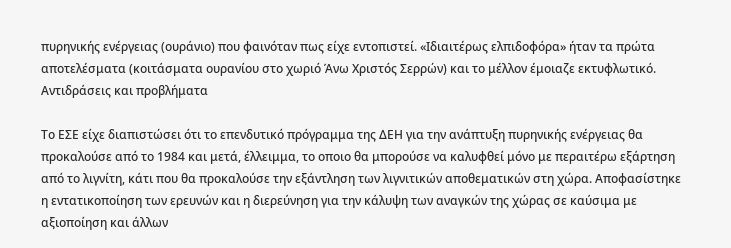πυρηνικής ενέργειας (ουράνιο) που φαινόταν πως είχε εντοπιστεί. «Ιδιαιτέρως ελπιδοφόρα» ήταν τα πρώτα αποτελέσματα (κοιτάσματα ουρανίου στο χωριό Άνω Χριστός Σερρών) και το μέλλον έμοιαζε εκτυφλωτικό.
Αντιδράσεις και προβλήματα

Το ΕΣΕ είχε διαπιστώσει ότι το επενδυτικό πρόγραμμα της ΔΕΗ για την ανάπτυξη πυρηνικής ενέργειας θα προκαλούσε από το 1984 και μετά, έλλειμμα, το οποιο θα μπορούσε να καλυφθεί μόνο με περαιτέρω εξάρτηση από το λιγνίτη, κάτι που θα προκαλούσε την εξάντληση των λιγνιτικών αποθεματικών στη χώρα. Αποφασίστηκε η εντατικοποίηση των ερευνών και η διερεύνηση για την κάλυψη των αναγκών της χώρας σε καύσιμα με αξιοποίηση και άλλων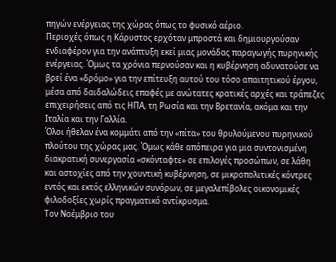πηγών ενέργειας της χώρας όπως το φυσικό αέριο.
Περιοχές όπως η Κάρυστος ερχόταν μπροστά και δημιουργούσαν ενδιαφέρον για την ανάπτυξη εκεί μιας μονάδας παραγωγής πυρηνικής ενέργειας. Όμως τα χρόνια περνούσαν και η κυβέρνηση αδυνατούσε να βρεί ένα «δρόμο» για την επίτευξη αυτού του τόσο απαιτητικού έργου, μέσα από δαιδαλώδεις επαφές με ανώτατες κρατικές αρχές και τράπεζες επιχειρήσεις από τις ΗΠΑ, τη Ρωσία και την Βρετανία, ακόμα και την Ιταλία και την Γαλλία.
Όλοι ήθελαν ένα κομμάτι από την «πίτα» του θρυλούμενου πυρηνικού πλούτου της χώρας μας. Όμως κάθε απόπειρα για μια συντονισμένη διακρατική συνεργασία «σκόνταφτε» σε επιλογές προσώπων, σε λάθη και αστοχίες από την χουντική κυβέρνηση, σε μικροπολιτικές κόντρες εντός και εκτός ελληνικών συνόρων, σε μεγαλεπίβολες οικονομικές φιλοδοξίες χωρίς πραγματικό αντίκρυσμα.
Τον Νοέμβριο του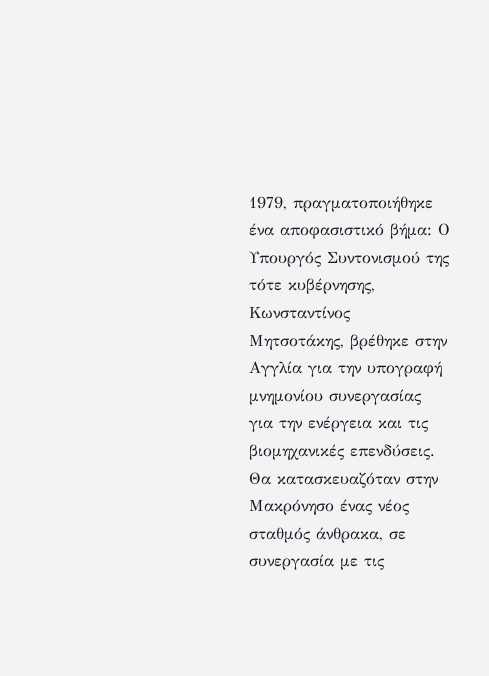1979, πραγματοποιήθηκε ένα αποφασιστικό βήμα: Ο Υπουργός Συντονισμού της τότε κυβέρνησης, Κωνσταντίνος Μητσοτάκης, βρέθηκε στην Αγγλία για την υπογραφή μνημονίου συνεργασίας για την ενέργεια και τις βιομηχανικές επενδύσεις. Θα κατασκευαζόταν στην Μακρόνησο ένας νέος σταθμός άνθρακα, σε συνεργασία με τις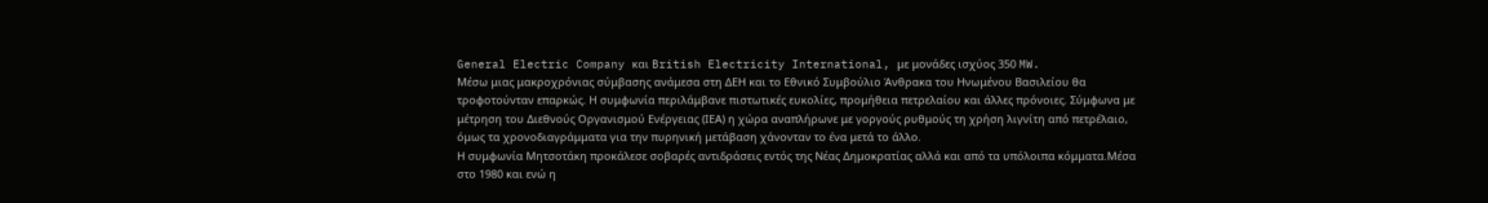General Electric Company και British Electricity International, με μονάδες ισχύος 350 MW.
Μέσω μιας μακροχρόνιας σύμβασης ανάμεσα στη ΔΕΗ και το Εθνικό Συμβούλιο Άνθρακα του Ηνωμένου Βασιλείου θα τροφοτούνταν επαρκώς. Η συμφωνία περιλάμβανε πιστωτικές ευκολίες, προμήθεια πετρελαίου και άλλες πρόνοιες. Σύμφωνα με μέτρηση του Διεθνούς Οργανισμού Ενέργειας (ΙΕΑ) η χώρα αναπλήρωνε με γοργούς ρυθμούς τη χρήση λιγνίτη από πετρέλαιο, όμως τα χρονοδιαγράμματα για την πυρηνική μετάβαση χάνονταν το ένα μετά το άλλο.
Η συμφωνία Μητσοτάκη προκάλεσε σοβαρές αντιδράσεις εντός της Νέας Δημοκρατίας αλλά και από τα υπόλοιπα κόμματα.Μέσα στο 1980 και ενώ η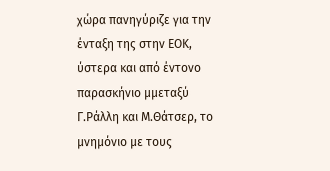χώρα πανηγύριζε για την ένταξη της στην ΕΟΚ, ύστερα και από έντονο παρασκήνιο μμεταξύ Γ.Ράλλη και Μ.Θάτσερ, το μνημόνιο με τους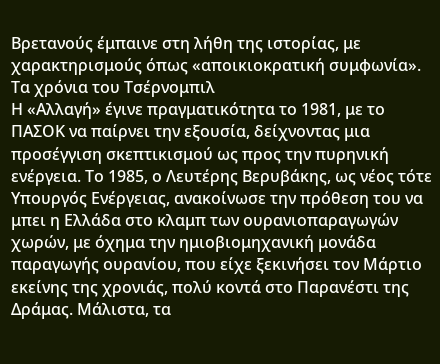Βρετανούς έμπαινε στη λήθη της ιστορίας, με χαρακτηρισμούς όπως «αποικιοκρατική συμφωνία».
Tα χρόνια του Τσέρνομπιλ
Η «Αλλαγή» έγινε πραγματικότητα το 1981, με το ΠΑΣΟΚ να παίρνει την εξουσία, δείχνοντας μια προσέγγιση σκεπτικισμού ως προς την πυρηνική ενέργεια. Το 1985, ο Λευτέρης Βερυβάκης, ως νέος τότε Υπουργός Ενέργειας, ανακοίνωσε την πρόθεση του να μπει η Ελλάδα στο κλαμπ των ουρανιοπαραγωγών χωρών, με όχημα την ημιοβιομηχανική μονάδα παραγωγής ουρανίου, που είχε ξεκινήσει τον Μάρτιο εκείνης της χρονιάς, πολύ κοντά στο Παρανέστι της Δράμας. Μάλιστα, τα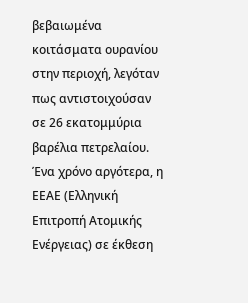βεβαιωμένα κοιτάσματα ουρανίου στην περιοχή, λεγόταν πως αντιστοιχούσαν σε 26 εκατομμύρια βαρέλια πετρελαίου.
Ένα χρόνο αργότερα, η ΕΕΑΕ (Ελληνική Επιτροπή Ατομικής Ενέργειας) σε έκθεση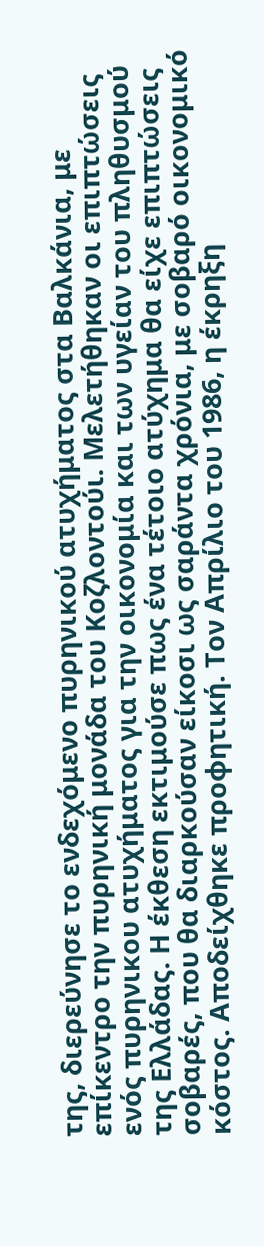της, διερεύνησε το ενδεχόμενο πυρηνικού ατυχήματος στα Βαλκάνια, με επίκεντρο την πυρηνική μονάδα του Κοζλοντούι. Μελετήθηκαν οι επιπτώσεις ενός πυρηνικου ατυχήματος για την οικονομία και των υγείαν του πληθυσμού της Ελλάδας. Η έκθεση εκτιμούσε πως ένα τέτοιο ατύχημα θα είχε επιπτώσεις σοβαρές, που θα διαρκούσαν είκοσι ως σαράντα χρόνια, με σοβαρό οικονομικό κόστος. Αποδείχθηκε προφητική. Τον Απρίλιο του 1986, η έκρηξη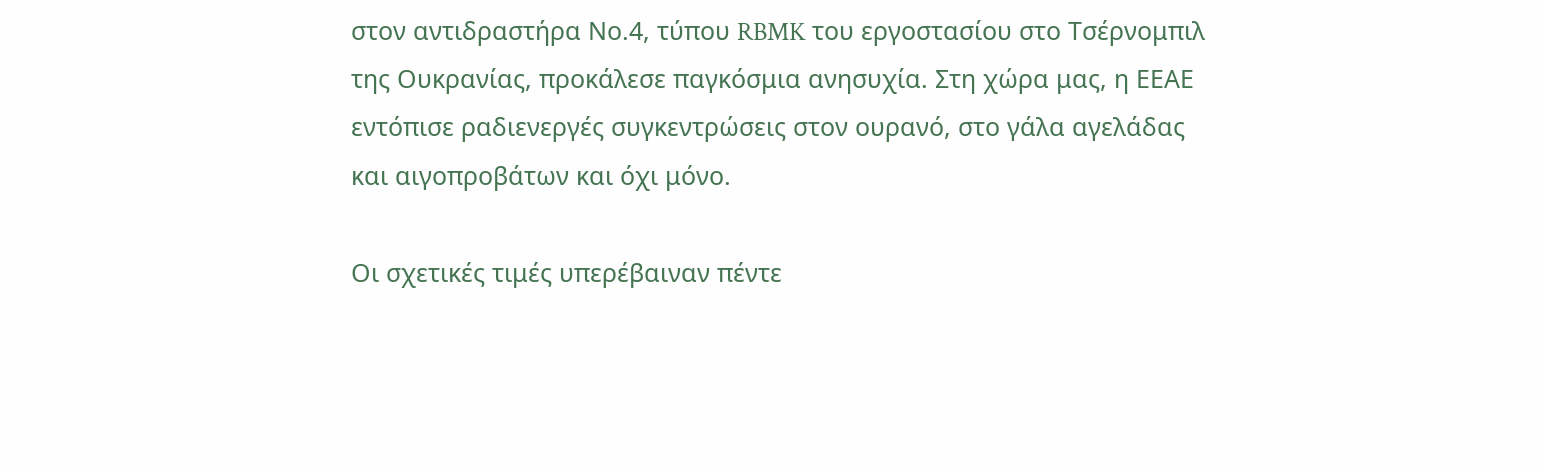στον αντιδραστήρα Νο.4, τύπου RBMK του εργοστασίου στο Τσέρνομπιλ της Ουκρανίας, προκάλεσε παγκόσμια ανησυχία. Στη χώρα μας, η ΕΕΑΕ εντόπισε ραδιενεργές συγκεντρώσεις στον ουρανό, στο γάλα αγελάδας και αιγοπροβάτων και όχι μόνο.

Οι σχετικές τιμές υπερέβαιναν πέντε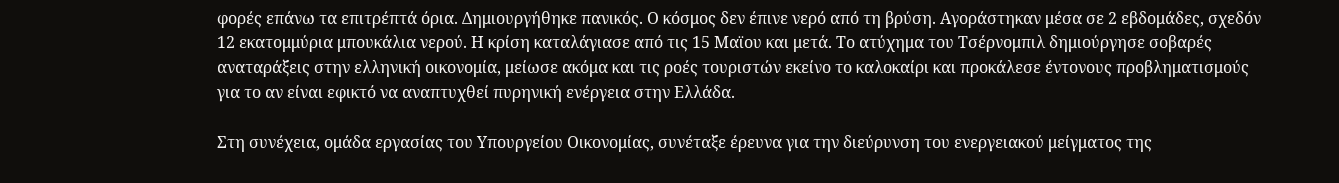φορές επάνω τα επιτρέπτά όρια. Δημιουργήθηκε πανικός. Ο κόσμος δεν έπινε νερό από τη βρύση. Αγοράστηκαν μέσα σε 2 εβδομάδες, σχεδόν 12 εκατομμύρια μπουκάλια νερού. Η κρίση καταλάγιασε από τις 15 Μαϊου και μετά. Το ατύχημα του Τσέρνομπιλ δημιούργησε σοβαρές αναταράξεις στην ελληνική οικονομία, μείωσε ακόμα και τις ροές τουριστών εκείνο το καλοκαίρι και προκάλεσε έντονους προβληματισμούς για το αν είναι εφικτό να αναπτυχθεί πυρηνική ενέργεια στην Ελλάδα.

Στη συνέχεια, ομάδα εργασίας του Υπουργείου Οικονομίας, συνέταξε έρευνα για την διεύρυνση του ενεργειακού μείγματος της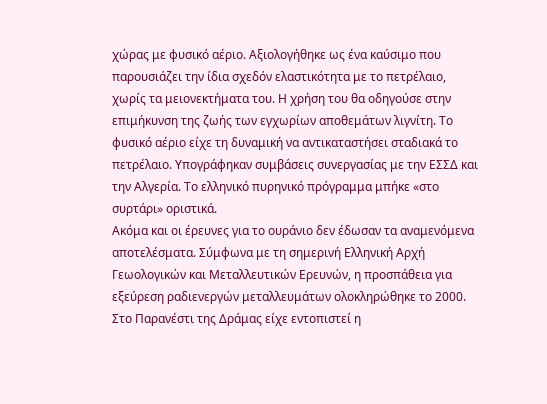χώρας με φυσικό αέριο. Αξιολογήθηκε ως ένα καύσιμο που παρουσιάζει την ίδια σχεδόν ελαστικότητα με το πετρέλαιο, χωρίς τα μειονεκτήματα του. Η χρήση του θα οδηγούσε στην επιμήκυνση της ζωής των εγχωρίων αποθεμάτων λιγνίτη. Το φυσικό αέριο είχε τη δυναμική να αντικαταστήσει σταδιακά το πετρέλαιο. Υπογράφηκαν συμβάσεις συνεργασίας με την ΕΣΣΔ και την Αλγερία. Το ελληνικό πυρηνικό πρόγραμμα μπήκε «στο συρτάρι» οριστικά.
Ακόμα και οι έρευνες για το ουράνιο δεν έδωσαν τα αναμενόμενα αποτελέσματα. Σύμφωνα με τη σημερινή Ελληνική Αρχή Γεωολογικών και Μεταλλευτικών Ερευνών, η προσπάθεια για εξεύρεση ραδιενεργών μεταλλευμάτων ολοκληρώθηκε το 2000. Στο Παρανέστι της Δράμας είχε εντοπιστεί η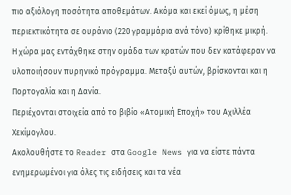πιο αξιόλογη ποσότητα αποθεμάτων. Ακόμα και εκεί όμως, η μέση περιεκτικότητα σε ουράνιο (220 γραμμάρια ανά τόνο) κρίθηκε μικρή.
Η χώρα μας εντάχθηκε στην ομάδα των κρατών που δεν κατάφεραν να υλοποιήσουν πυρηνικό πρόγραμμα. Μεταξύ αυτών, βρίσκονται και η Πορτογαλία και η Δανία.
Περιέχονται στοιχεία από το βιβίο «Ατομική Εποχή» του Αχιλλέα Χεκίμογλου.
Ακολουθήστε το Reader στα Google News για να είστε πάντα ενημερωμένοι για όλες τις ειδήσεις και τα νέα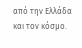από την Ελλάδα και τον κόσμο.